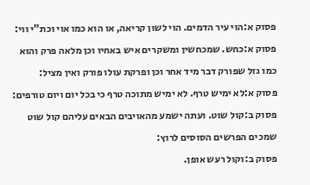פסוק א:הוי עיר הדמים. הוי לשון קריאה, או הוא כמו אוי וכת"י ווי:
פסוק א:כחש. שמכחשין ומשקרים איש באחיו וכן מלאה פרק והוא כמו גזל שפורק דבר מיד אחר וכן ופרקת עולו פורק ואין מציל:
פסוק א:לא ימיש טרף. לא ימיש מתוכה טרף כי בכל יום ויום טורפים:
פסוק ב:קול שוט. ועתה ישמע מהאויבים הבאים עליהם קול שוט שמכים הפרשים הסוסים לרוץ:
פסוק ב:וקול רעש אופן.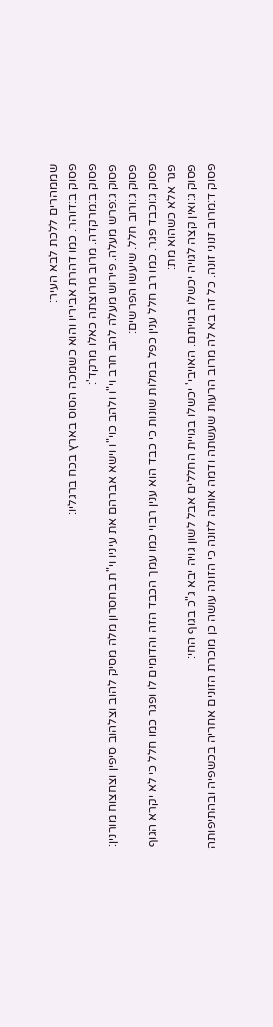שממהרים ללכת לבא העיר:
פסוק ב:דוהר. כמו דהרת אביריו והוא כשמכה הסוס בארץ בכח ברגליו:
פסוק ב:מרקדה. מרוב מרוצתה כאלו מרקד':
פסוק ג:פרש מעלה. פירוש מעלה להב חרב וי"ו ולהב כוי"ו וישא אברהם את עיניו וי"ת בחסרון מלה מסיק להוב וצלהוב סיפין וצחצוח מורנין:
פסוק ג:ורוב חלל. שיעשו הפרשים:
פסוק ג:וכבד פגר. כמו רב חלל ענין כפל במלות שונות כי כבד הוא ענין רבוי כמו עמך הכבד הזה והדומים לו ופגר כמו חלל כי לא יקרא הגוף פגר אלא כשהוא מת:
פסוק ג:ואין קצה לגויה יכשלו בגויתם. האויבי' יכשלו בגויית החללים אבל לשון גויה יבא ג"כ בגוף החי:
פסוק ד:מרוב זנוני זונה. כל זה בא לה מרוב הרעות שעשתה ודמה אותה לזונה כי הזונה עושה כן מוכרת הזונים אחריה בכשפיה ובהתיפותה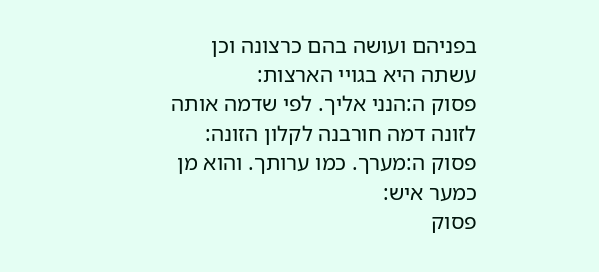בפניהם ועושה בהם כרצונה וכן עשתה היא בגויי הארצות:
פסוק ה:הנני אליך. לפי שדמה אותה לזונה דמה חורבנה לקלון הזונה:
פסוק ה:מערך. כמו ערותך. והוא מן כמער איש:
פסוק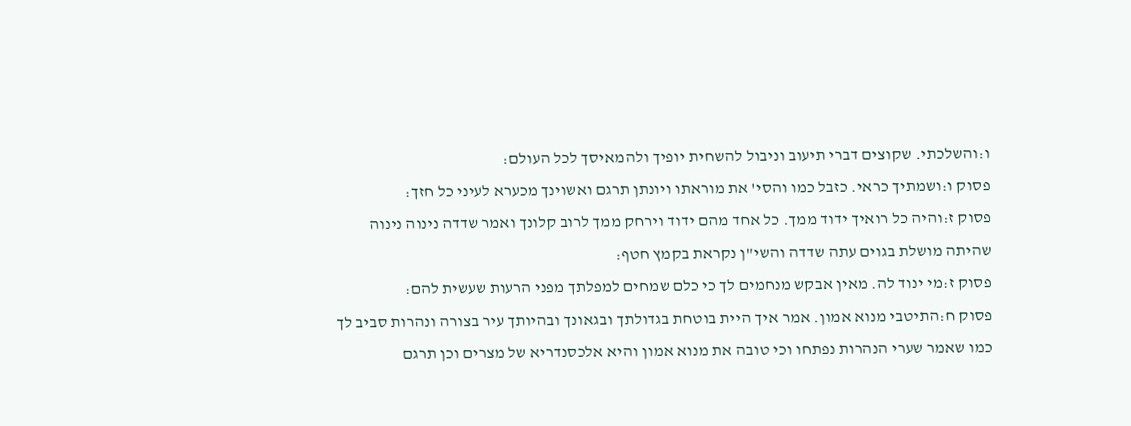ו:והשלכתי. שקוצים דברי תיעוב וניבול להשחית יופיך ולהמאיסך לכל העולם:
פסוק ו:ושמתיך כראי. כזבל כמו והסי' את מוראתו ויונתן תרגם ואשוינך מכערא לעיני כל חזך:
פסוק ז:והיה כל רואיך ידוד ממך. כל אחד מהם ידוד וירחק ממך לרוב קלונך ואמר שדדה נינוה נינוה שהיתה מושלת בגוים עתה שדדה והשי"ן נקראת בקמץ חטף:
פסוק ז:מי ינוד לה. מאין אבקש מנחמים לך כי כלם שמחים למפלתך מפני הרעות שעשית להם:
פסוק ח:התיטבי מנוא אמון. אמר איך היית בוטחת בגדולתך ובגאונך ובהיותך עיר בצורה ונהרות סביב לך כמו שאמר שערי הנהרות נפתחו וכי טובה את מנוא אמון והיא אלכסנדריא של מצרים וכן תרגם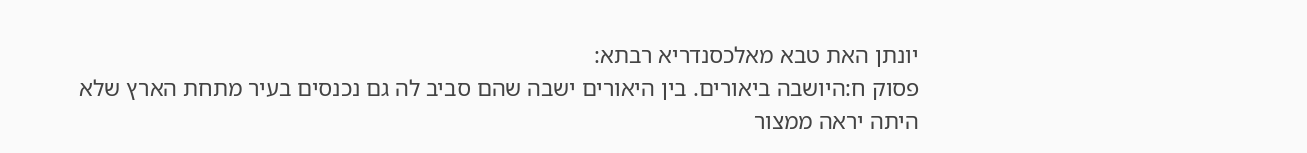יונתן האת טבא מאלכסנדריא רבתא:
פסוק ח:היושבה ביאורים. בין היאורים ישבה שהם סביב לה גם נכנסים בעיר מתחת הארץ שלא היתה יראה ממצור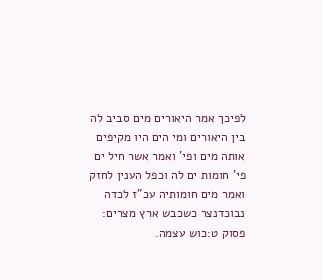לפיכך אמר היאורים מים סביב לה בין היאורים ומי הים היו מקיפים אותה מים ופי' ואמר אשר חיל ים פי' חומות ים לה וכפל הענין לחזק ואמר מים חומותיה עכ"ז לכדה נבוכדנצר כשכבש ארץ מצרים:
פסוק ט:כוש עצמה.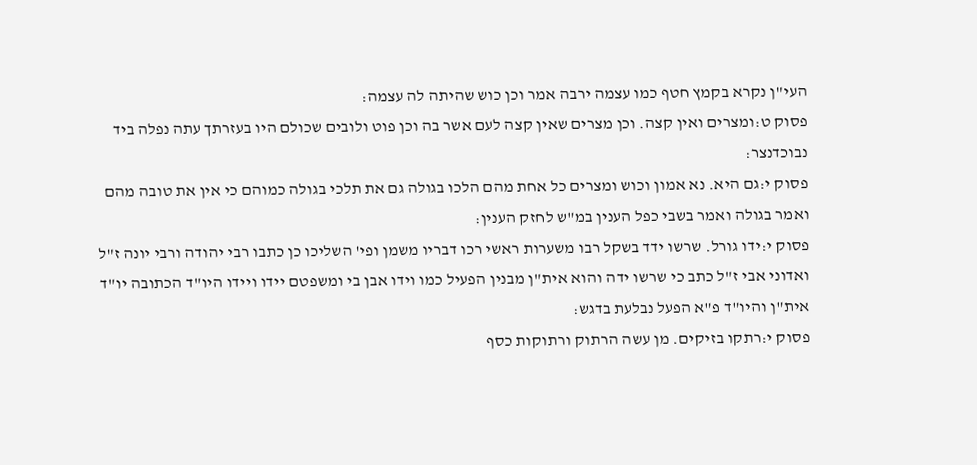העי"ן נקרא בקמץ חטף כמו עצמה ירבה אמר וכן כוש שהיתה לה עצמה:
פסוק ט:ומצרים ואין קצה. וכן מצרים שאין קצה לעם אשר בה וכן פוט ולובים שכולם היו בעזרתך עתה נפלה ביד נבוכדנצר:
פסוק י:גם היא. נא אמון וכוש ומצרים כל אחת מהם הלכו בגולה גם את תלכי בגולה כמוהם כי אין את טובה מהם ואמר בגולה ואמר בשבי כפל הענין במ"ש לחזק הענין:
פסוק י:ידו גורל. שרשו ידד בשקל רבו משערות ראשי רכו דבריו משמן ופי' השליכו כן כתבו רבי יהודה ורבי יונה ז"ל ואדוני אבי ז"ל כתב כי שרשו ידה והוא אית"ן מבנין הפעיל כמו וידו אבן בי ומשפטם יידו ויידו היו"ד הכתובה יו"ד אית"ן והיו"ד פ"א הפעל נבלעת בדגש:
פסוק י:רתקו בזיקים. מן עשה הרתוק ורתוקות כסף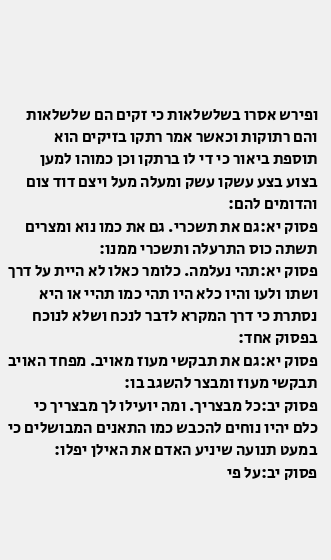ופירש אסרו בשלשלאות כי זקים הם שלשלאות והם רתוקות וכאשר אמר רתקו בזיקים הוא תוספת ביאור כי די לו ברתקו וכן כמוהו למען בצוע בצע עשקו עשק ומעלה מעל ויצם דוד צום והדומים להם:
פסוק יא:גם את תשכרי. גם את כמו נוא ומצרים תשתה כוס התרעלה ותשכרי ממנו:
פסוק יא:תהי נעלמה. כלומר כאלו לא היית על דרך ושתו ולעו והיו כלא היו תהי כמו תהיי או היא נסתרת כי דרך המקרא לדבר לנכח ושלא לנוכח בפסוק אחד:
פסוק יא:גם את תבקשי מעוז מאויב. מפחד האויב תבקשי מעוז ומבצר להשגב בו:
פסוק יב:כל מבצריך. ומה יועילו לך מבצריך כי כלם יהיו נוחים להכבש כמו התאנים המבושלים כי במעט תנועה שיניע האדם את האילן יפלו:
פסוק יב:על פי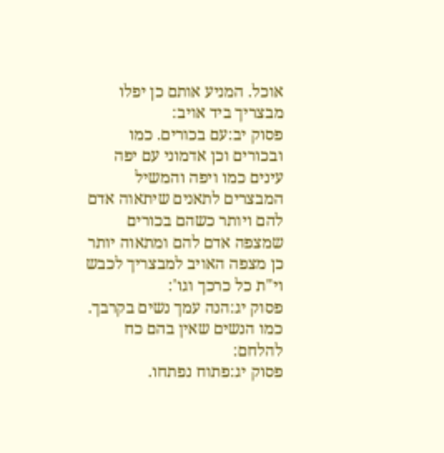אוכל. המניע אותם כן יפלו מבצריך ביד אויב:
פסוק יב:עם בכורים. כמו ובכורים וכן אדמוני עם יפה עינים כמו ויפה והמשיל המבצרים לתאנים שיתאוה אדם להם ויותר כשהם בכורים שמצפה אדם להם ומתאוה יותר כן מצפה האויב למבצריך לכבש וי"ת כל כרכך וגו':
פסוק יג:הנה עמך נשים בקרבך. כמו הנשים שאין בהם כח להלחם:
פסוק יג:פתוח נפתחו.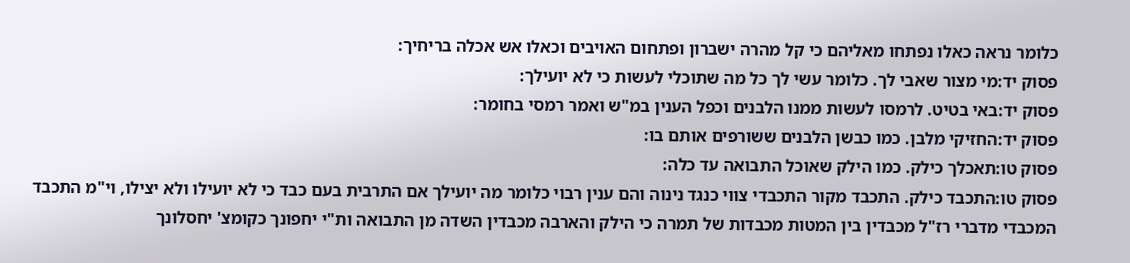כלומר נראה כאלו נפתחו מאליהם כי קל מהרה ישברון ופתחום האויבים וכאלו אש אכלה בריחיך:
פסוק יד:מי מצור שאבי לך. כלומר עשי לך כל מה שתוכלי לעשות כי לא יועילך:
פסוק יד:באי בטיט. לרמסו לעשות ממנו הלבנים וכפל הענין במ"ש ואמר רמסי בחומר:
פסוק יד:החזיקי מלבן. כמו כבשן הלבנים ששורפים אותם בו:
פסוק טו:תאכלך כילק. כמו הילק שאוכל התבואה עד כלה:
פסוק טו:התכבד כילק. התכבד מקור התכבדי צווי כנגד נינוה והם ענין רבוי כלומר מה יועילך אם התרבית בעם כבד כי לא יועילו ולא יצילו, וי"מ התכבד המכבדי מדברי רז"ל מכבדין בין המטות מכבדות של תמרה כי הילק והארבה מכבדין השדה מן התבואה ות"י יחפונך כקומצ' יחסלונך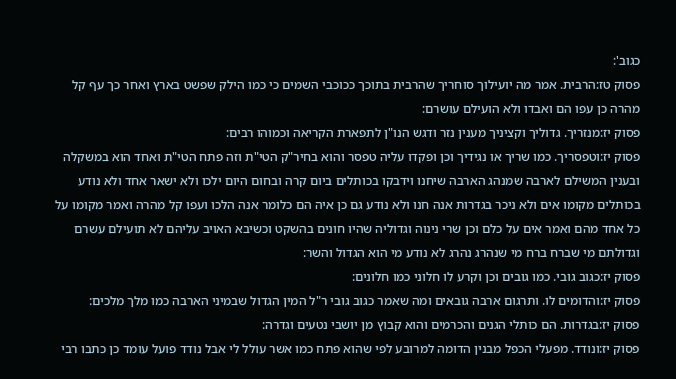כגוב':
פסוק טז:הרבית. אמר מה יועילוך סוחריך שהרבית בתוכך ככוכבי השמים כי כמו הילק שפשט בארץ ואחר כך עף קל מהרה כן עפו הם ואבדו ולא הועילם עושרם:
פסוק יז:מנזריך. גדוליך וקציניך מענין נזר ודגש הנו"ן לתפארת הקריאה וכמוהו רבים:
פסוק יז:וטפסריך. כמו שריך או נגידיך וכן ופקדו עליה טפסר והוא בחיר"ק הטי"ת וזה פתח הטי"ת ואחד הוא במשקלה ובענין המשילם לארבה שמנהג הארבה שיחנו וידבקו בכותלים ביום קרה ובחום היום ילכו ולא ישאר אחד ולא נודע בכותלים מקומו אים ולא ניכר בגדרות אנה חנו ולא נודע גם כן איה הם כלומר אנה הלכו ועפו קל מהרה ואמר מקומו על כל אחד מהם ואמר אים על כלם וכן שרי נינוה וגדוליה שהיו חונים בהשקט וכשיבא האויב עליהם לא תועילם עשרם וגדולתם מי שברח ברח מי שנהרג נהרג לא נודע מי הוא הגדול והשר:
פסוק יז:כגוב גובי. כמו גובים וכן וקרע לו חלוני כמו חלונים:
פסוק יז:והדומים לו. ותרגום ארבה גובאים ומה שאמר כגוב גובי ר"ל המין הגדול שבמיני הארבה כמו מלך מלכים:
פסוק יז:בגדרות. הם כותלי הגנים והכרמים והוא קבוץ מן יושבי נטעים וגדרה:
פסוק יז:ונודד. מפעלי הכפל מבנין הדומה למרובע לפי שהוא פתח כמו אשר עולל לי אבל נודד פועל עומד כן כתבו רבי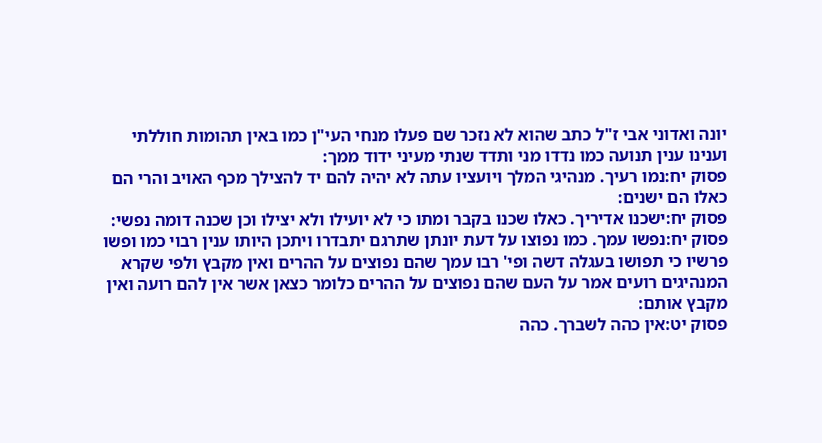יונה ואדוני אבי ז"ל כתב שהוא לא נזכר שם פעלו מנחי העי"ן כמו באין תהומות חוללתי וענינו ענין תנועה כמו נדדו מני ותדד שנתי מעיני ידוד ממך:
פסוק יח:נמו רעיך. מנהיגי המלך ויועציו עתה לא יהיה להם יד להצילך מכף האויב והרי הם כאלו הם ישנים:
פסוק יח:ישכנו אדיריך. כאלו שכנו בקבר ומתו כי לא יועילו ולא יצילו וכן שכנה דומה נפשי:
פסוק יח:נפשו עמך. כמו נפוצו על דעת יונתן שתרגם יתבדרו ויתכן היותו ענין רבוי כמו ופשו פרשיו כי תפושו בעגלה דשה ופי' רבו עמך שהם נפוצים על ההרים ואין מקבץ ולפי שקרא המנהיגים רועים אמר על העם שהם נפוצים על ההרים כלומר כצאן אשר אין להם רועה ואין מקבץ אותם:
פסוק יט:אין כהה לשברך. כהה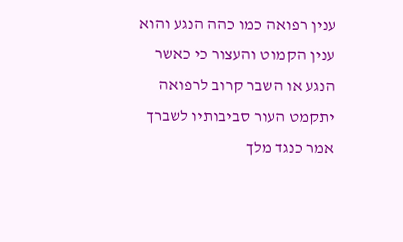ענין רפואה כמו כהה הנגע והוא ענין הקמוט והעצור כי כאשר הנגע או השבר קרוב לרפואה יתקמט העור סביבותיו לשברך אמר כנגד מלך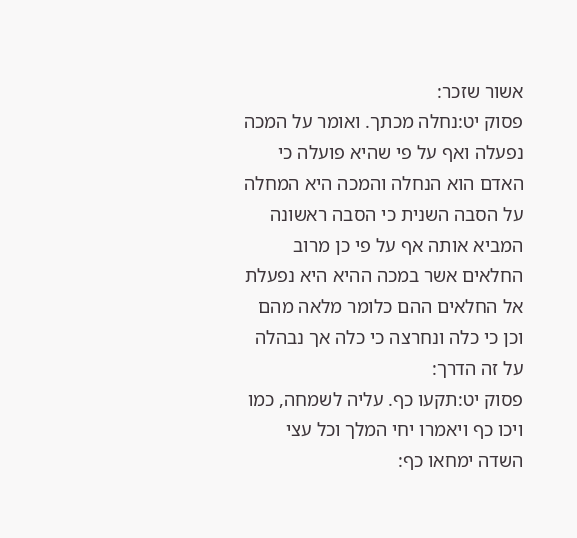אשור שזכר:
פסוק יט:נחלה מכתך. ואומר על המכה נפעלה ואף על פי שהיא פועלה כי האדם הוא הנחלה והמכה היא המחלה על הסבה השנית כי הסבה ראשונה המביא אותה אף על פי כן מרוב החלאים אשר במכה ההיא היא נפעלת אל החלאים ההם כלומר מלאה מהם וכן כי כלה ונחרצה כי כלה אך נבהלה על זה הדרך:
פסוק יט:תקעו כף. עליה לשמחה, כמו ויכו כף ויאמרו יחי המלך וכל עצי השדה ימחאו כף: